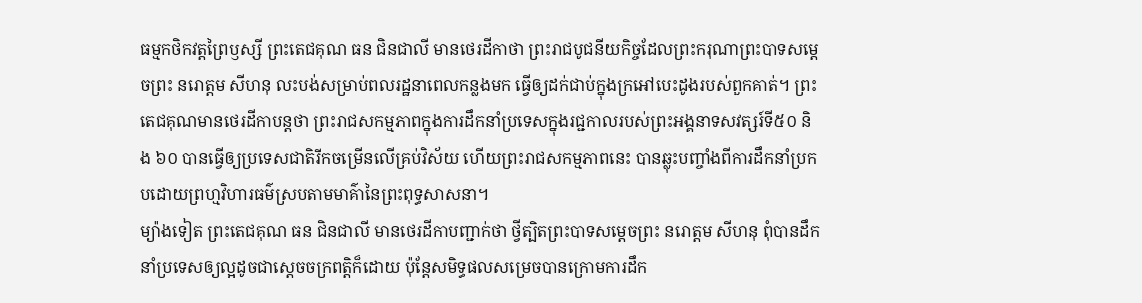ធម្មកថិកវត្តព្រៃឫស្សី ព្រះតេជគុណ ធន ជិនជាលី មានថេរដីកាថា ព្រះរាជបូជនីយកិច្ចដែលព្រះករុណាព្រះបាទសម្ដេចព្រះ នរោត្តម សីហនុ លះបង់សម្រាប់ពលរដ្ឋនាពេលកន្លងមក ធ្វើឲ្យដក់ជាប់ក្នុងក្រអៅបេះដូងរបស់ពួកគាត់។ ព្រះតេជគុណមានថេរដីកាបន្តថា ព្រះរាជសកម្មភាពក្នុងការដឹកនាំប្រទេសក្នុងរជ្ជកាលរបស់ព្រះអង្គនាទសវត្សរ៍ទី៥០ និង ៦០ បានធ្វើឲ្យប្រទេសជាតិរីកចម្រើនលើគ្រប់វិស័យ ហើយព្រះរាជសកម្មភាពនេះ បានឆ្លុះបញ្ចាំងពីការដឹកនាំប្រកបដោយព្រហ្មវិហារធម៌ស្របតាមមាគ៌ានៃព្រះពុទ្ធសាសនា។
ម្យ៉ាងទៀត ព្រះតេជគុណ ធន ជិនជាលី មានថេរដីកាបញ្ជាក់ថា ថ្វីត្បិតព្រះបាទសម្ដេចព្រះ នរោត្តម សីហនុ ពុំបានដឹកនាំប្រទេសឲ្យល្អដូចជាស្ដេចចក្រពត្តិក៏ដោយ ប៉ុន្តែសមិទ្ធផលសម្រេចបានក្រោមការដឹក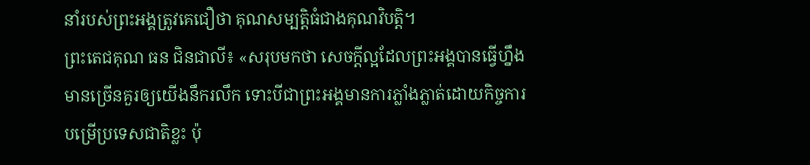នាំរបស់ព្រះអង្គត្រូវគេជឿថា គុណសម្បត្តិធំជាងគុណវិបត្តិ។
ព្រះតេជគុណ ធន ជិនជាលី៖ «សរុបមកថា សេចក្ដីល្អដែលព្រះអង្គបានធ្វើហ្នឹងមានច្រើនគួរឲ្យយើងនឹករលឹក ទោះបីជាព្រះអង្គមានការភ្លាំងភ្លាត់ដោយកិច្ចការបម្រើប្រទេសជាតិខ្លះ ប៉ុ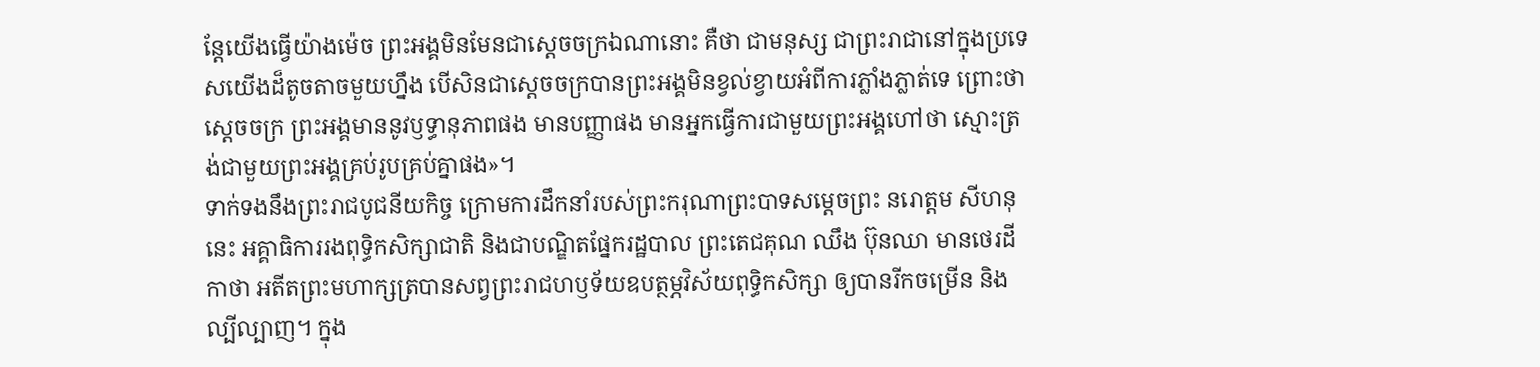ន្តែយើងធ្វើយ៉ាងម៉េច ព្រះអង្គមិនមែនជាស្ដេចចក្រឯណានោះ គឺថា ជាមនុស្ស ជាព្រះរាជានៅក្នុងប្រទេសយើងដ៏តូចតាចមួយហ្នឹង បើសិនជាស្ដេចចក្របានព្រះអង្គមិនខ្វល់ខ្វាយអំពីការភ្លាំងភ្លាត់ទេ ព្រោះថាស្ដេចចក្រ ព្រះអង្គមាននូវឫទ្ធានុភាពផង មានបញ្ញាផង មានអ្នកធ្វើការជាមួយព្រះអង្គហៅថា ស្មោះត្រង់ជាមួយព្រះអង្គគ្រប់រូបគ្រប់គ្នាផង»។
ទាក់ទងនឹងព្រះរាជបូជនីយកិច្ច ក្រោមការដឹកនាំរបស់ព្រះករុណាព្រះបាទសម្ដេចព្រះ នរោត្តម សីហនុ នេះ អគ្គាធិការរងពុទ្ធិកសិក្សាជាតិ និងជាបណ្ឌិតផ្នែករដ្ឋបាល ព្រះតេជគុណ ឈឹង ប៊ុនឈា មានថេរដីកាថា អតីតព្រះមហាក្សត្របានសព្វព្រះរាជហឫទ័យឧបត្ថម្ភវិស័យពុទ្ធិកសិក្សា ឲ្យបានរីកចម្រើន និងល្បីល្បាញ។ ក្នុង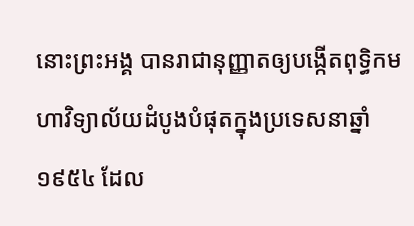នោះព្រះអង្គ បានរាជានុញ្ញាតឲ្យបង្កើតពុទ្ធិកមហាវិទ្យាល័យដំបូងបំផុតក្នុងប្រទេសនាឆ្នាំ១៩៥៤ ដែល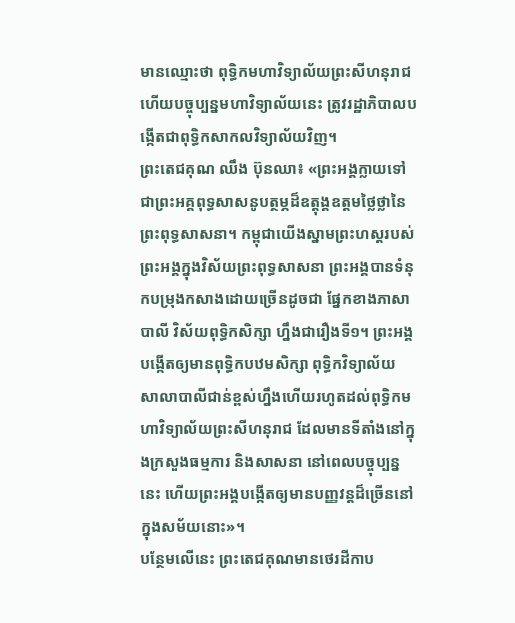មានឈ្មោះថា ពុទ្ធិកមហាវិទ្យាល័យព្រះសីហនុរាជ ហើយបច្ចុប្បន្នមហាវិទ្យាល័យនេះ ត្រូវរដ្ឋាភិបាលបង្កើតជាពុទ្ធិកសាកលវិទ្យាល័យវិញ។
ព្រះតេជគុណ ឈឹង ប៊ុនឈា៖ «ព្រះអង្គក្លាយទៅជាព្រះអគ្គពុទ្ធសាសនូបត្ថម្ភដ៏ឧត្ដុង្គឧត្ដមថ្លៃថ្លានៃព្រះពុទ្ធសាសនា។ កម្ពុជាយើងស្នាមព្រះហស្តរបស់ព្រះអង្គក្នុងវិស័យព្រះពុទ្ធសាសនា ព្រះអង្គបានទំនុកបម្រុងកសាងដោយច្រើនដូចជា ផ្នែកខាងភាសាបាលី វិស័យពុទ្ធិកសិក្សា ហ្នឹងជារឿងទី១។ ព្រះអង្គបង្កើតឲ្យមានពុទ្ធិកបឋមសិក្សា ពុទ្ធិកវិទ្យាល័យ សាលាបាលីជាន់ខ្ពស់ហ្នឹងហើយរហូតដល់ពុទ្ធិកមហាវិទ្យាល័យព្រះសីហនុរាជ ដែលមានទីតាំងនៅក្នុងក្រសួងធម្មការ និងសាសនា នៅពេលបច្ចុប្បន្ននេះ ហើយព្រះអង្គបង្កើតឲ្យមានបញ្ញវន្តដ៏ច្រើននៅក្នុងសម័យនោះ»។
បន្ថែមលើនេះ ព្រះតេជគុណមានថេរដីកាប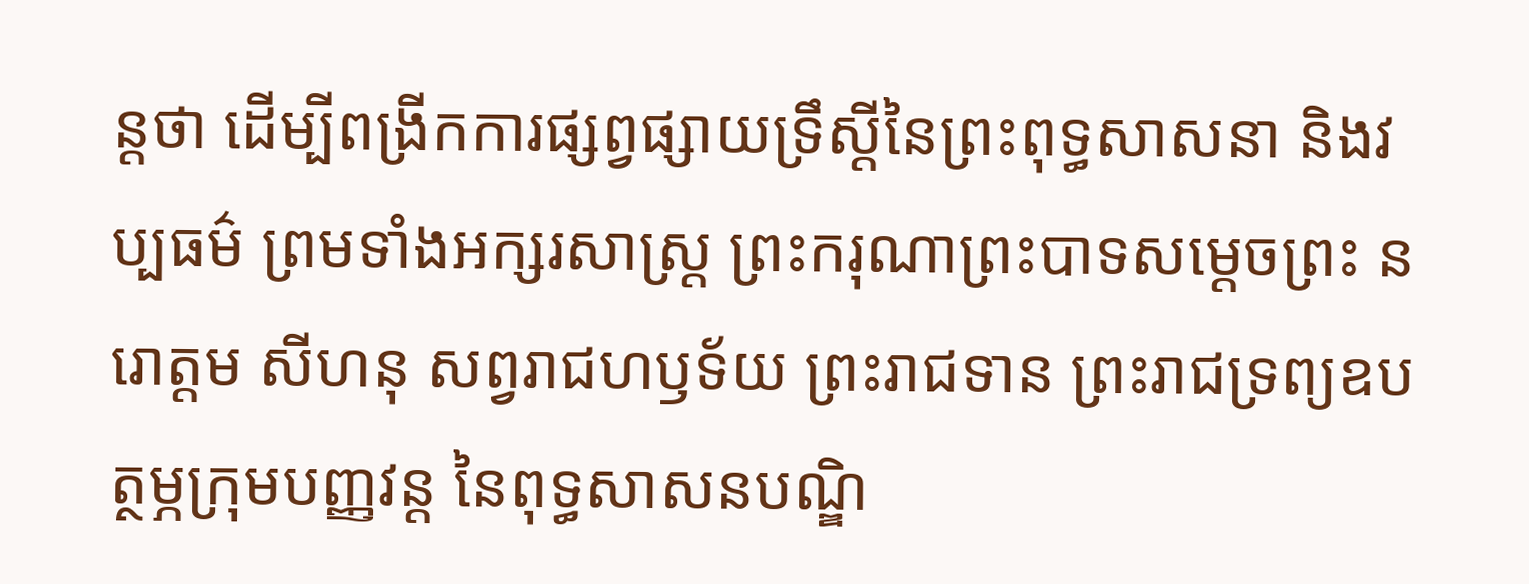ន្តថា ដើម្បីពង្រីកការផ្សព្វផ្សាយទ្រឹស្ដីនៃព្រះពុទ្ធសាសនា និងវប្បធម៌ ព្រមទាំងអក្សរសាស្ត្រ ព្រះករុណាព្រះបាទសម្ដេចព្រះ នរោត្តម សីហនុ សព្វរាជហឫទ័យ ព្រះរាជទាន ព្រះរាជទ្រព្យឧបត្ថម្ភក្រុមបញ្ញវន្ត នៃពុទ្ធសាសនបណ្ឌិ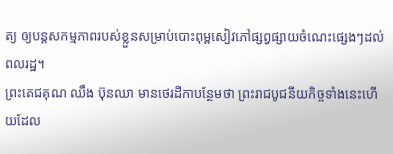ត្យ ឲ្យបន្តសកម្មភាពរបស់ខ្លួនសម្រាប់បោះពុម្ពសៀវភៅផ្សព្វផ្សាយចំណេះផ្សេងៗដល់ពលរដ្ឋ។
ព្រះតេជគុណ ឈឹង ប៊ុនឈា មានថេរដីកាបន្ថែមថា ព្រះរាជបូជនីយកិច្ចទាំងនេះហើយដែល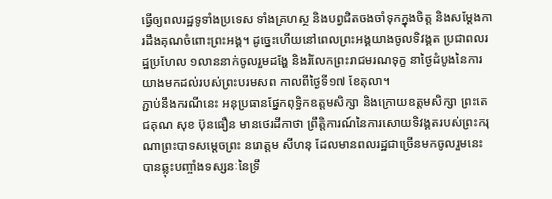ធ្វើឲ្យពលរដ្ឋទូទាំងប្រទេស ទាំងគ្រហស្ថ និងបព្វជិតចងចាំទុកក្នុងចិត្ត និងសម្ដែងការដឹងគុណចំពោះព្រះអង្គ។ ដូច្នេះហើយនៅពេលព្រះអង្គយាងចូលទិវង្គត ប្រជាពលរដ្ឋប្រហែល ១លាននាក់ចូលរួមដង្ហែ និងរំលែកព្រះរាជមរណទុក្ខ នាថ្ងៃដំបូងនៃការយាងមកដល់របស់ព្រះបរមសព កាលពីថ្ងៃទី១៧ ខែតុលា។
ភ្ជាប់នឹងករណីនេះ អនុប្រធានផ្នែកពុទ្ធិកឧត្ដមសិក្សា និងក្រោយឧត្ដមសិក្សា ព្រះតេជគុណ សុខ ប៊ុនធឿន មានថេរដីកាថា ព្រឹត្តិការណ៍នៃការសោយទិវង្គតរបស់ព្រះករុណាព្រះបាទសម្ដេចព្រះ នរោត្តម សីហនុ ដែលមានពលរដ្ឋជាច្រើនមកចូលរួមនេះ បានឆ្លុះបញ្ចាំងទស្សនៈនៃទ្រឹ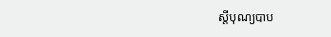ស្ដីបុណ្យបាប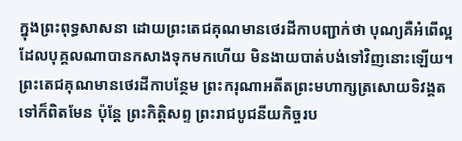ក្នុងព្រះពុទ្ធសាសនា ដោយព្រះតេជគុណមានថេរដីកាបញ្ជាក់ថា បុណ្យគឺអំពើល្អដែលបុគ្គលណាបានកសាងទុកមកហើយ មិនងាយបាត់បង់ទៅវិញនោះឡើយ។
ព្រះតេជគុណមានថេរដីកាបន្ថែម ព្រះករុណាអតីតព្រះមហាក្សត្រសោយទិវង្គតទៅក៏ពិតមែន ប៉ុន្តែ ព្រះកិត្តិសព្ទ ព្រះរាជបូជនីយកិច្ចរប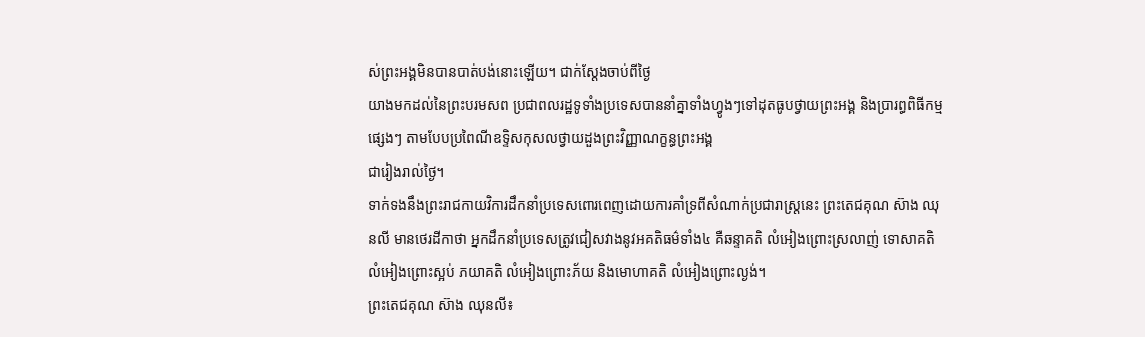ស់ព្រះអង្គមិនបានបាត់បង់នោះឡើយ។ ជាក់ស្ដែងចាប់ពីថ្ងៃ
យាងមកដល់នៃព្រះបរមសព ប្រជាពលរដ្ឋទូទាំងប្រទេសបាននាំគ្នាទាំងហ្វូងៗទៅដុតធូបថ្វាយព្រះអង្គ និងប្រារព្ធពិធីកម្មផ្សេងៗ តាមបែបប្រពៃណីឧទ្ទិសកុសលថ្វាយដួងព្រះវិញ្ញាណក្ខន្ធព្រះអង្គ
ជារៀងរាល់ថ្ងៃ។
ទាក់ទងនឹងព្រះរាជកាយវិការដឹកនាំប្រទេសពោរពេញដោយការគាំទ្រពីសំណាក់ប្រជារាស្ត្រនេះ ព្រះតេជគុណ ស៊ាង ឈុនលី មានថេរដីកាថា អ្នកដឹកនាំប្រទេសត្រូវជៀសវាងនូវអគតិធម៌ទាំង៤ គឺឆន្ទាគតិ លំអៀងព្រោះស្រលាញ់ ទោសាគតិ លំអៀងព្រោះស្អប់ ភយាគតិ លំអៀងព្រោះភ័យ និងមោហាគតិ លំអៀងព្រោះល្ងង់។
ព្រះតេជគុណ ស៊ាង ឈុនលី៖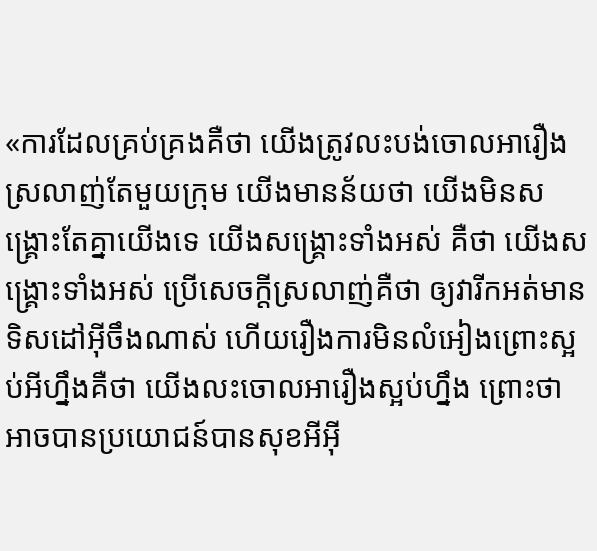«ការដែលគ្រប់គ្រងគឺថា យើងត្រូវលះបង់ចោលអារឿង ស្រលាញ់តែមួយក្រុម យើងមានន័យថា យើងមិនសង្គ្រោះតែគ្នាយើងទេ យើងសង្គ្រោះទាំងអស់ គឺថា យើងសង្គ្រោះទាំងអស់ ប្រើសេចក្ដីស្រលាញ់គឺថា ឲ្យវារីកអត់មានទិសដៅអ៊ីចឹងណាស់ ហើយរឿងការមិនលំអៀងព្រោះស្អប់អីហ្នឹងគឺថា យើងលះចោលអារឿងស្អប់ហ្នឹង ព្រោះថា អាចបានប្រយោជន៍បានសុខអីអ៊ី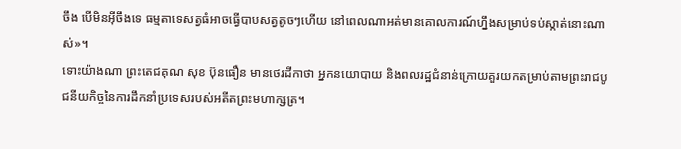ចឹង បើមិនអ៊ីចឹងទេ ធម្មតាទេសត្វធំអាចធ្វើបាបសត្វតូចៗហើយ នៅពេលណាអត់មានគោលការណ៍ហ្នឹងសម្រាប់ទប់ស្កាត់នោះណាស់»។
ទោះយ៉ាងណា ព្រះតេជគុណ សុខ ប៊ុនធឿន មានថេរដីកាថា អ្នកនយោបាយ និងពលរដ្ឋជំនាន់ក្រោយគួរយកតម្រាប់តាមព្រះរាជបូជនីយកិច្ចនៃការដឹកនាំប្រទេសរបស់អតីតព្រះមហាក្សត្រ។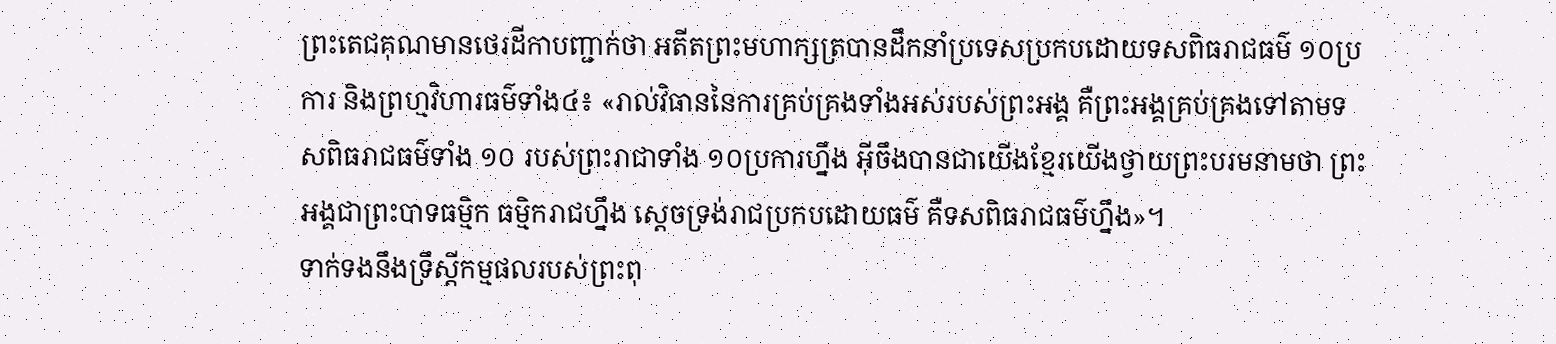ព្រះតេជគុណមានថេរដីកាបញ្ជាក់ថា អតីតព្រះមហាក្សត្របានដឹកនាំប្រទេសប្រកបដោយទសពិធរាជធម៌ ១០ប្រការ និងព្រហ្មវិហារធម៌ទាំង៤៖ «រាល់វិធាននៃការគ្រប់គ្រងទាំងអស់របស់ព្រះអង្គ គឺព្រះអង្គគ្រប់គ្រងទៅតាមទសពិធរាជធម៌ទាំង ១០ របស់ព្រះរាជាទាំង ១០ប្រការហ្នឹង អ៊ីចឹងបានជាយើងខ្មែរយើងថ្វាយព្រះបរមនាមថា ព្រះអង្គជាព្រះបាទធម្មិក ធម្មិករាជហ្នឹង ស្ដេចទ្រង់រាជប្រកបដោយធម៌ គឺទសពិធរាជធម៌ហ្នឹង»។
ទាក់ទងនឹងទ្រឹស្ដីកម្មផលរបស់ព្រះពុ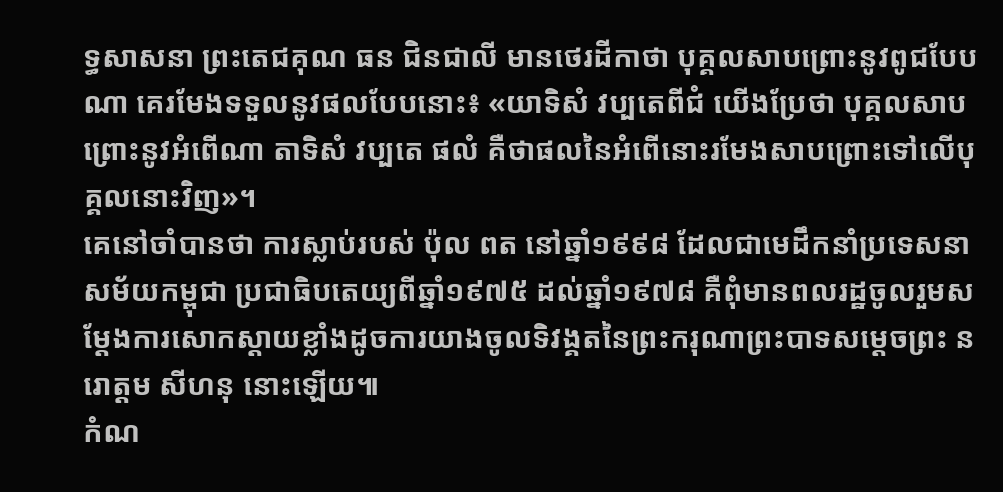ទ្ធសាសនា ព្រះតេជគុណ ធន ជិនជាលី មានថេរដីកាថា បុគ្គលសាបព្រោះនូវពូជបែបណា គេរមែងទទួលនូវផលបែបនោះ៖ «យាទិសំ វប្បតេពីជំ យើងប្រែថា បុគ្គលសាបព្រោះនូវអំពើណា តាទិសំ វប្បតេ ផលំ គឺថាផលនៃអំពើនោះរមែងសាបព្រោះទៅលើបុគ្គលនោះវិញ»។
គេនៅចាំបានថា ការស្លាប់របស់ ប៉ុល ពត នៅឆ្នាំ១៩៩៨ ដែលជាមេដឹកនាំប្រទេសនាសម័យកម្ពុជា ប្រជាធិបតេយ្យពីឆ្នាំ១៩៧៥ ដល់ឆ្នាំ១៩៧៨ គឺពុំមានពលរដ្ឋចូលរួមសម្ដែងការសោកស្ដាយខ្លាំងដូចការយាងចូលទិវង្គតនៃព្រះករុណាព្រះបាទសម្ដេចព្រះ នរោត្ដម សីហនុ នោះឡើយ៕
កំណ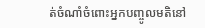ត់ចំណាំចំពោះអ្នកបញ្ចូលមតិនៅ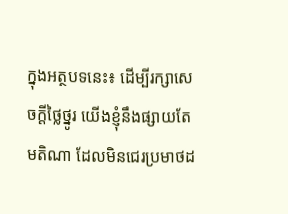ក្នុងអត្ថបទនេះ៖ ដើម្បីរក្សាសេចក្ដីថ្លៃថ្នូរ យើងខ្ញុំនឹងផ្សាយតែមតិណា ដែលមិនជេរប្រមាថដ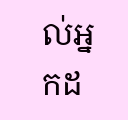ល់អ្នកដ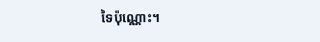ទៃប៉ុណ្ណោះ។